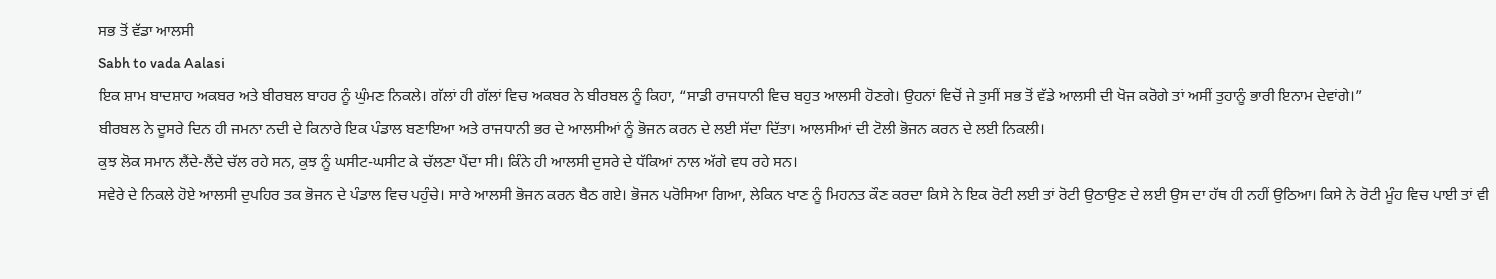ਸਭ ਤੋਂ ਵੱਡਾ ਆਲਸੀ
Sabh to vada Aalasi
ਇਕ ਸ਼ਾਮ ਬਾਦਸ਼ਾਹ ਅਕਬਰ ਅਤੇ ਬੀਰਬਲ ਬਾਹਰ ਨੂੰ ਘੁੰਮਣ ਨਿਕਲੇ। ਗੱਲਾਂ ਹੀ ਗੱਲਾਂ ਵਿਚ ਅਕਬਰ ਨੇ ਬੀਰਬਲ ਨੂੰ ਕਿਹਾ, “ਸਾਡੀ ਰਾਜਧਾਨੀ ਵਿਚ ਬਹੁਤ ਆਲਸੀ ਹੋਣਗੇ। ਉਹਨਾਂ ਵਿਚੋਂ ਜੇ ਤੁਸੀਂ ਸਭ ਤੋਂ ਵੱਡੇ ਆਲਸੀ ਦੀ ਖੋਜ ਕਰੋਗੇ ਤਾਂ ਅਸੀਂ ਤੁਹਾਨੂੰ ਭਾਰੀ ਇਨਾਮ ਦੇਵਾਂਗੇ।”
ਬੀਰਬਲ ਨੇ ਦੂਸਰੇ ਦਿਨ ਹੀ ਜਮਨਾ ਨਦੀ ਦੇ ਕਿਨਾਰੇ ਇਕ ਪੰਡਾਲ ਬਣਾਇਆ ਅਤੇ ਰਾਜਧਾਨੀ ਭਰ ਦੇ ਆਲਸੀਆਂ ਨੂੰ ਭੋਜਨ ਕਰਨ ਦੇ ਲਈ ਸੱਦਾ ਦਿੱਤਾ। ਆਲਸੀਆਂ ਦੀ ਟੋਲੀ ਭੋਜਨ ਕਰਨ ਦੇ ਲਈ ਨਿਕਲੀ।
ਕੁਝ ਲੋਕ ਸਮਾਨ ਲੈਂਦੇ-ਲੈਂਦੇ ਚੱਲ ਰਹੇ ਸਨ, ਕੁਝ ਨੂੰ ਘਸੀਟ-ਘਸੀਟ ਕੇ ਚੱਲਣਾ ਪੈਂਦਾ ਸੀ। ਕਿੰਨੇ ਹੀ ਆਲਸੀ ਦੁਸਰੇ ਦੇ ਧੱਕਿਆਂ ਨਾਲ ਅੱਗੇ ਵਧ ਰਹੇ ਸਨ।
ਸਵੇਰੇ ਦੇ ਨਿਕਲੇ ਹੋਏ ਆਲਸੀ ਦੁਪਹਿਰ ਤਕ ਭੋਜਨ ਦੇ ਪੰਡਾਲ ਵਿਚ ਪਹੁੰਚੇ। ਸਾਰੇ ਆਲਸੀ ਭੋਜਨ ਕਰਨ ਬੈਠ ਗਏ। ਭੋਜਨ ਪਰੋਸਿਆ ਗਿਆ, ਲੇਕਿਨ ਖਾਣ ਨੂੰ ਮਿਹਨਤ ਕੌਣ ਕਰਦਾ ਕਿਸੇ ਨੇ ਇਕ ਰੋਟੀ ਲਈ ਤਾਂ ਰੋਟੀ ਉਠਾਉਣ ਦੇ ਲਈ ਉਸ ਦਾ ਹੱਥ ਹੀ ਨਹੀਂ ਉਠਿਆ। ਕਿਸੇ ਨੇ ਰੋਟੀ ਮੂੰਹ ਵਿਚ ਪਾਈ ਤਾਂ ਵੀ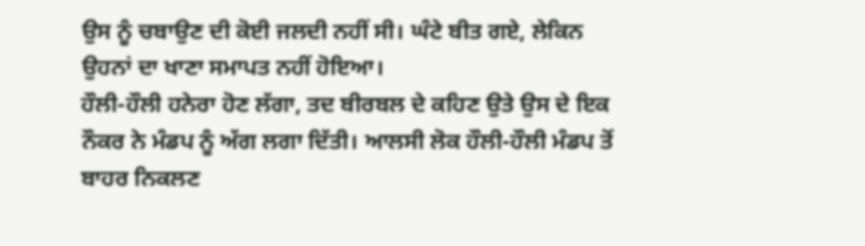ਉਸ ਨੂੰ ਚਬਾਉਣ ਦੀ ਕੋਈ ਜਲਦੀ ਨਹੀਂ ਸੀ। ਘੰਟੇ ਬੀਤ ਗਏ, ਲੇਕਿਨ ਉਹਨਾਂ ਦਾ ਖਾਣਾ ਸਮਾਪਤ ਨਹੀਂ ਹੋਇਆ।
ਹੌਲੀ-ਹੌਲੀ ਹਨੇਰਾ ਹੋਣ ਲੱਗਾ, ਤਦ ਬੀਰਬਲ ਦੇ ਕਹਿਣ ਉਤੇ ਉਸ ਦੇ ਇਕ ਨੌਕਰ ਨੇ ਮੰਡਪ ਨੂੰ ਅੱਗ ਲਗਾ ਦਿੱਤੀ। ਆਲਸੀ ਲੋਕ ਹੌਲੀ-ਹੌਲੀ ਮੰਡਪ ਤੋਂ ਬਾਹਰ ਨਿਕਲਣ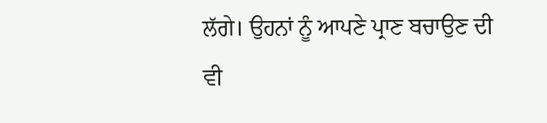ਲੱਗੇ। ਉਹਨਾਂ ਨੂੰ ਆਪਣੇ ਪ੍ਰਾਣ ਬਚਾਉਣ ਦੀ ਵੀ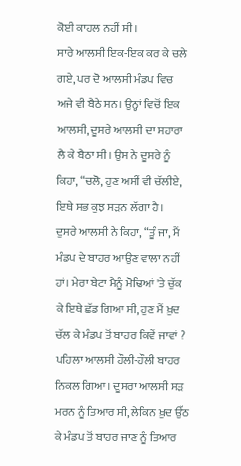ਕੋਈ ਕਾਹਲ ਨਹੀਂ ਸੀ।
ਸਾਰੇ ਆਲਸੀ ਇਕ-ਇਕ ਕਰ ਕੇ ਚਲੇ ਗਏ, ਪਰ ਦੋ ਆਲਸੀ ਮੰਡਪ ਵਿਚ ਅਜੇ ਵੀ ਬੈਠੇ ਸਨ। ਉਨ੍ਹਾਂ ਵਿਚੋਂ ਇਕ ਆਲਸੀ, ਦੂਸਰੇ ਆਲਸੀ ਦਾ ਸਹਾਰਾ ਲੈ ਕੇ ਬੈਠਾ ਸੀ। ਉਸ ਨੇ ਦੂਸਰੇ ਨੂੰ ਕਿਹਾ, “ਚਲੋ, ਹੁਣ ਅਸੀਂ ਵੀ ਚੱਲੀਏ, ਇਥੇ ਸਭ ਕੁਝ ਸੜਨ ਲੱਗਾ ਹੈ।
ਦੁਸਰੇ ਆਲਸੀ ਨੇ ਕਿਹਾ, “ਤੂੰ ਜਾ, ਮੈਂ ਮੰਡਪ ਦੇ ਬਾਹਰ ਆਉਣ ਵਾਲਾ ਨਹੀਂ ਹਾਂ। ਮੇਰਾ ਬੇਟਾ ਮੈਨੂੰ ਮੋਢਿਆਂ 'ਤੇ ਚੁੱਕ ਕੇ ਇਥੇ ਛੱਡ ਗਿਆ ਸੀ, ਹੁਣ ਮੈਂ ਖ਼ੁਦ ਚੱਲ ਕੇ ਮੰਡਪ ਤੋਂ ਬਾਹਰ ਕਿਵੇਂ ਜਾਵਾਂ ?
ਪਹਿਲਾ ਆਲਸੀ ਹੌਲੀ-ਹੌਲੀ ਬਾਹਰ ਨਿਕਲ ਗਿਆ। ਦੂਸਰਾ ਆਲਸੀ ਸੜ ਮਰਨ ਨੂੰ ਤਿਆਰ ਸੀ, ਲੇਕਿਨ ਖ਼ੁਦ ਉੱਠ ਕੇ ਮੰਡਪ ਤੋਂ ਬਾਹਰ ਜਾਣ ਨੂੰ ਤਿਆਰ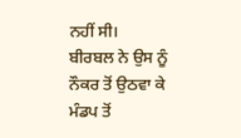ਨਹੀਂ ਸੀ।
ਬੀਰਬਲ ਨੇ ਉਸ ਨੂੰ ਨੌਕਰ ਤੋਂ ਉਠਵਾ ਕੇ ਮੰਡਪ ਤੋਂ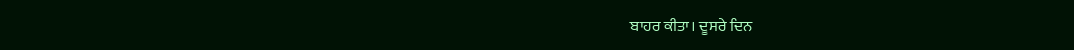ਬਾਹਰ ਕੀਤਾ। ਦੂਸਰੇ ਦਿਨ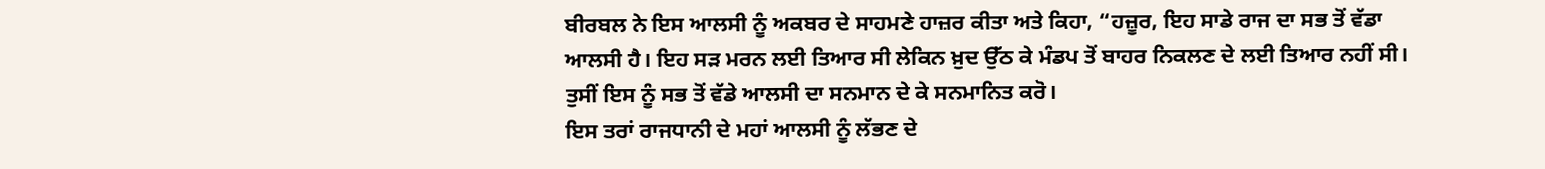ਬੀਰਬਲ ਨੇ ਇਸ ਆਲਸੀ ਨੂੰ ਅਕਬਰ ਦੇ ਸਾਹਮਣੇ ਹਾਜ਼ਰ ਕੀਤਾ ਅਤੇ ਕਿਹਾ, “ਹਜ਼ੂਰ, ਇਹ ਸਾਡੇ ਰਾਜ ਦਾ ਸਭ ਤੋਂ ਵੱਡਾ ਆਲਸੀ ਹੈ। ਇਹ ਸੜ ਮਰਨ ਲਈ ਤਿਆਰ ਸੀ ਲੇਕਿਨ ਖ਼ੁਦ ਉੱਠ ਕੇ ਮੰਡਪ ਤੋਂ ਬਾਹਰ ਨਿਕਲਣ ਦੇ ਲਈ ਤਿਆਰ ਨਹੀਂ ਸੀ। ਤੁਸੀਂ ਇਸ ਨੂੰ ਸਭ ਤੋਂ ਵੱਡੇ ਆਲਸੀ ਦਾ ਸਨਮਾਨ ਦੇ ਕੇ ਸਨਮਾਨਿਤ ਕਰੋ।
ਇਸ ਤਰਾਂ ਰਾਜਧਾਨੀ ਦੇ ਮਹਾਂ ਆਲਸੀ ਨੂੰ ਲੱਭਣ ਦੇ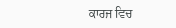ਕਾਰਜ ਵਿਚ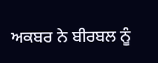ਅਕਬਰ ਨੇ ਬੀਰਬਲ ਨੂੰ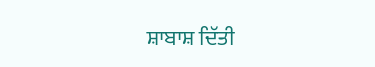ਸ਼ਾਬਾਸ਼ ਦਿੱਤੀ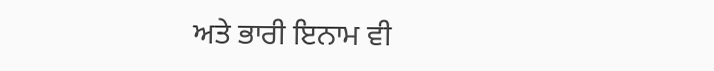ਅਤੇ ਭਾਰੀ ਇਨਾਮ ਵੀ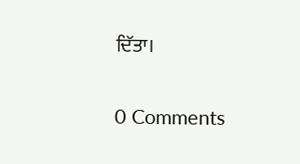ਦਿੱਤਾ।

0 Comments